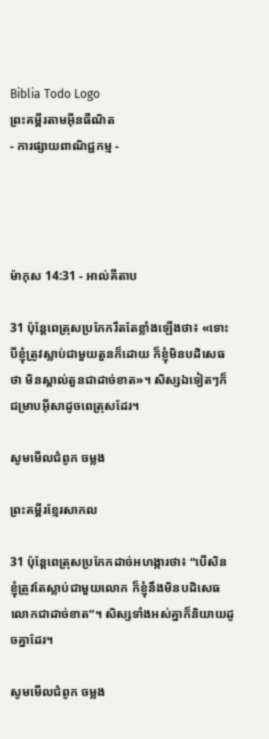Biblia Todo Logo
ព្រះគម្ពីរតាមអ៊ីនធឺណិត
- ការផ្សាយពាណិជ្ជកម្ម -




ម៉ាកុស 14:31 - អាល់គីតាប

31 ប៉ុន្ដែពេត្រុសប្រកែករឹតតែខ្លាំងឡើងថា៖ «ទោះបីខ្ញុំត្រូវស្លាប់ជាមួយតួនក៏ដោយ ក៏ខ្ញុំមិនបដិ‌សេធថា មិនស្គាល់តួនជាដាច់ខាត»។ សិស្សឯទៀតៗក៏ជម្រាបអ៊ីសាដូចពេត្រុសដែរ។

សូមមើលជំពូក ចម្លង

ព្រះគម្ពីរខ្មែរសាកល

31 ប៉ុន្តែពេត្រុសប្រកែកដាច់អហង្ការថា៖ “បើសិនខ្ញុំត្រូវតែស្លាប់ជាមួយលោក ក៏ខ្ញុំនឹងមិនបដិសេធលោកជាដាច់ខាត”។ សិស្សទាំងអស់គ្នាក៏និយាយដូចគ្នាដែរ។

សូមមើលជំពូក ចម្លង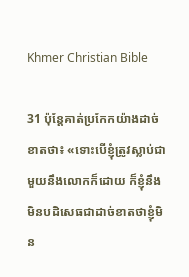Khmer Christian Bible

31 ប៉ុន្ដែគាត់ប្រកែកយ៉ាងដាច់ខាតថា៖ «ទោះបើខ្ញុំត្រូវស្លាប់ជាមួយនឹងលោកក៏ដោយ ក៏ខ្ញុំនឹងមិនបដិសេធជាដាច់ខាតថាខ្ញុំមិន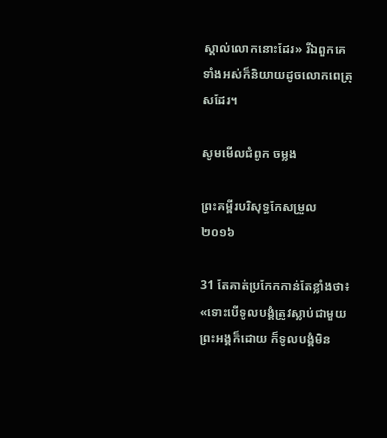ស្គាល់លោកនោះដែរ» រីឯពួកគេទាំងអស់ក៏និយាយដូចលោកពេត្រុសដែរ។

សូមមើលជំពូក ចម្លង

ព្រះគម្ពីរបរិសុទ្ធកែសម្រួល ២០១៦

31 តែគាត់ប្រ‌កែកកាន់តែខ្លាំងថា៖ «ទោះបើទូលបង្គំត្រូវស្លាប់ជាមួយព្រះ‌អង្គក៏ដោយ ក៏ទូលបង្គំមិន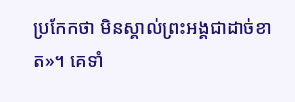ប្រ‌កែកថា មិនស្គាល់ព្រះ‌អង្គជាដាច់ខាត»។ គេទាំ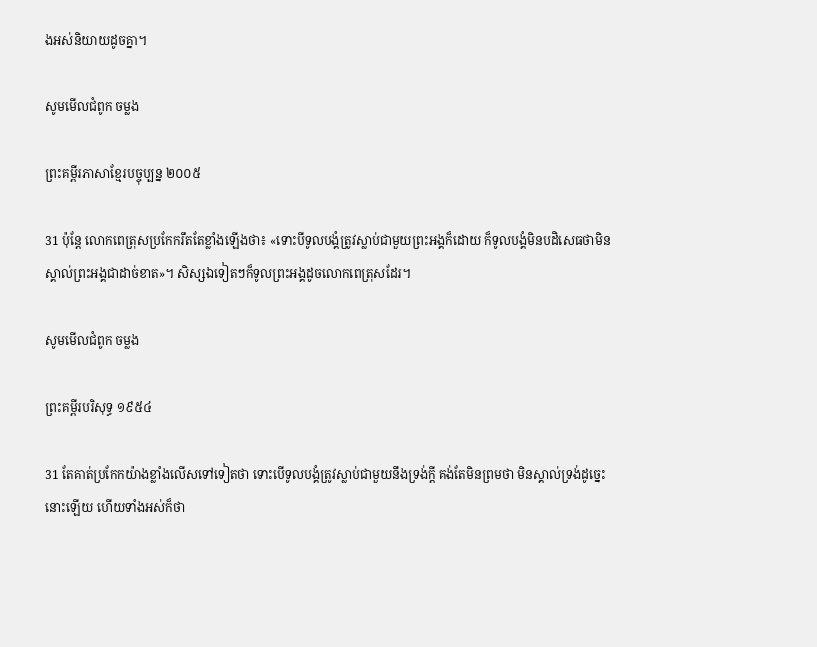ងអស់និយាយដូចគ្នា។

សូមមើលជំពូក ចម្លង

ព្រះគម្ពីរភាសាខ្មែរបច្ចុប្បន្ន ២០០៥

31 ប៉ុន្តែ លោកពេត្រុសប្រកែករឹតតែខ្លាំងឡើងថា៖ «ទោះបីទូលបង្គំត្រូវស្លាប់ជាមួយព្រះអង្គក៏ដោយ ក៏ទូលបង្គំមិនបដិសេធថាមិនស្គាល់ព្រះអង្គជាដាច់ខាត»។ សិស្សឯទៀតៗក៏ទូលព្រះអង្គដូចលោកពេត្រុសដែរ។

សូមមើលជំពូក ចម្លង

ព្រះគម្ពីរបរិសុទ្ធ ១៩៥៤

31 តែគាត់ប្រកែកយ៉ាងខ្លាំងលើសទៅទៀតថា ទោះបើទូលបង្គំត្រូវស្លាប់ជាមួយនឹងទ្រង់ក្តី គង់តែមិនព្រមថា មិនស្គាល់ទ្រង់ដូច្នេះនោះឡើយ ហើយទាំងអស់ក៏ថា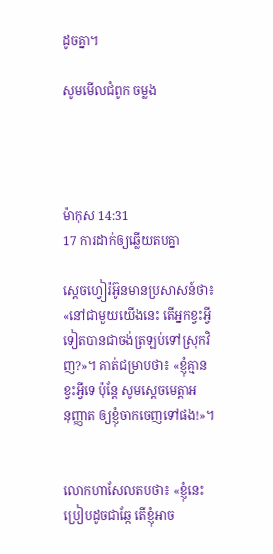ដូចគ្នា។

សូមមើលជំពូក ចម្លង




ម៉ាកុស 14:31
17 ការដាក់ឲ្យឆ្លើយតបគ្នា

ស្តេចហ្វៀរ៉‌អ៊ូនមានប្រសាសន៍ថា៖ «នៅជាមួយយើងនេះ តើអ្នកខ្វះអ្វីទៀតបានជាចង់ត្រឡប់ទៅស្រុកវិញ?»។ គាត់ជម្រាបថា៖ «ខ្ញុំគ្មានខ្វះអ្វីទេ ប៉ុន្តែ សូមស្តេចមេត្តាអនុ‌ញ្ញាត ឲ្យខ្ញុំចាកចេញទៅផង!»។


លោកហាសែលតបថា៖ «ខ្ញុំនេះប្រៀបដូចជាឆ្កែ តើខ្ញុំអាច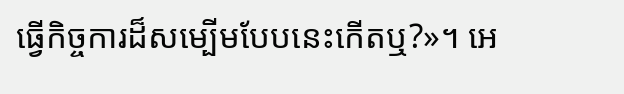ធ្វើកិច្ចការដ៏សម្បើមបែបនេះកើតឬ?»។ អេ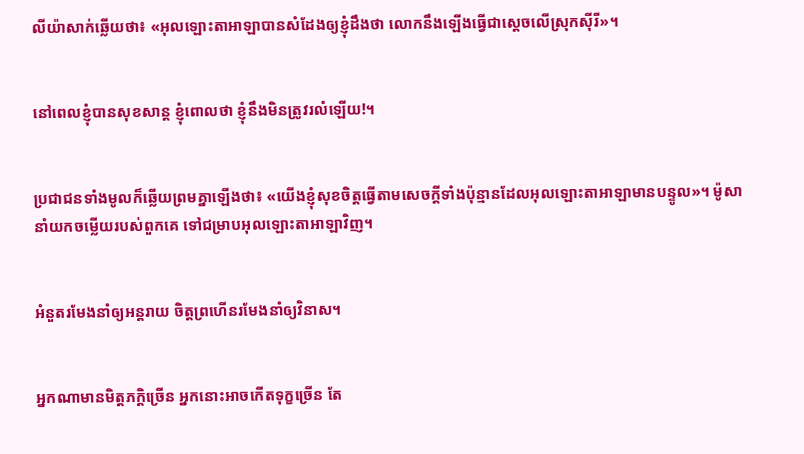លី‌យ៉ាសាក់ឆ្លើយថា៖ «អុលឡោះ‌តាអាឡាបានសំដែងឲ្យខ្ញុំដឹងថា លោកនឹងឡើងធ្វើជាស្តេចលើស្រុកស៊ីរី»។


នៅពេលខ្ញុំបានសុខ‌សាន្ត ខ្ញុំពោលថា ខ្ញុំនឹងមិនត្រូវរលំឡើយ!។


ប្រជា‌ជនទាំងមូលក៏ឆ្លើយព្រមគ្នាឡើងថា៖ «យើងខ្ញុំសុខចិត្តធ្វើតាមសេចក្តីទាំងប៉ុន្មានដែលអុលឡោះ‌តាអាឡាមានបន្ទូល»។ ម៉ូសានាំយកចម្លើយរបស់ពួកគេ ទៅជម្រាបអុលឡោះ‌តាអាឡាវិញ។


អំនួតរមែងនាំឲ្យអន្តរាយ ចិត្តព្រហើនរមែងនាំឲ្យវិនាស។


អ្នកណាមានមិត្ត‌ភក្ដិច្រើន អ្នកនោះអាចកើតទុក្ខច្រើន តែ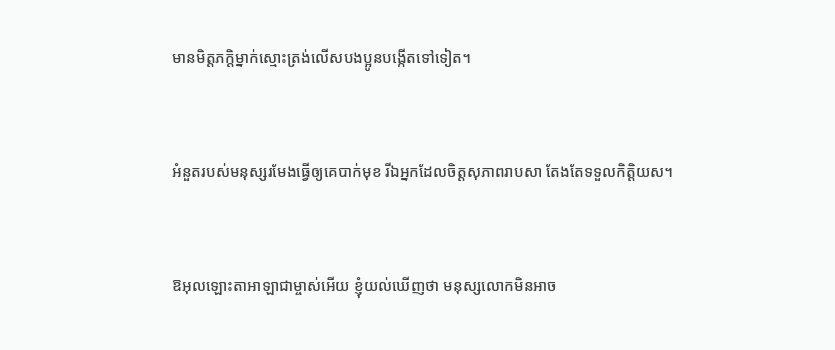មានមិត្ត‌ភក្ដិម្នាក់ស្មោះត្រង់លើសបងប្អូនបង្កើតទៅទៀត។


អំនួតរបស់មនុស្សរមែងធ្វើឲ្យគេបាក់មុខ រីឯអ្នកដែលចិត្តសុភាពរាប‌សា តែងតែទទួលកិត្តិយស។


ឱអុលឡោះ‌តាអាឡាជាម្ចាស់អើយ ខ្ញុំយល់ឃើញថា មនុស្សលោកមិនអាច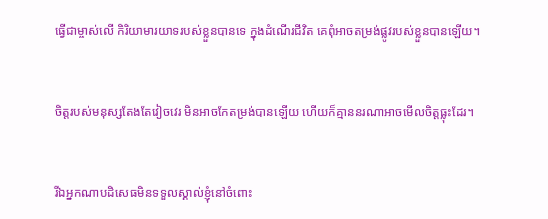ធ្វើជាម្ចាស់លើ កិរិយាមារយាទរបស់ខ្លួនបានទេ ក្នុងដំណើរជីវិត គេពុំអាចតម្រង់ផ្លូវរបស់ខ្លួនបានឡើយ។


ចិត្តរបស់មនុស្សតែងតែវៀច‌វេរ មិនអាចកែតម្រង់បានឡើយ ហើយក៏គ្មាននរណាអាចមើលចិត្តធ្លុះដែរ។


រីឯអ្នកណាបដិសេធមិនទទួលស្គាល់ខ្ញុំនៅចំពោះ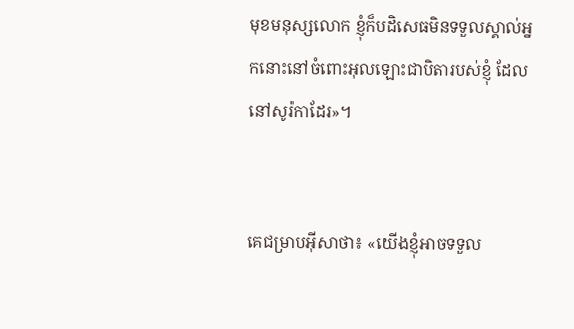មុខមនុស្សលោក ខ្ញុំក៏បដិសេធមិនទទួលស្គាល់អ្នកនោះនៅចំពោះអុលឡោះជាបិតារបស់ខ្ញុំ ដែលនៅសូរ៉កាដែរ»។


គេជម្រាបអ៊ីសាថា៖ «យើងខ្ញុំអាចទទួល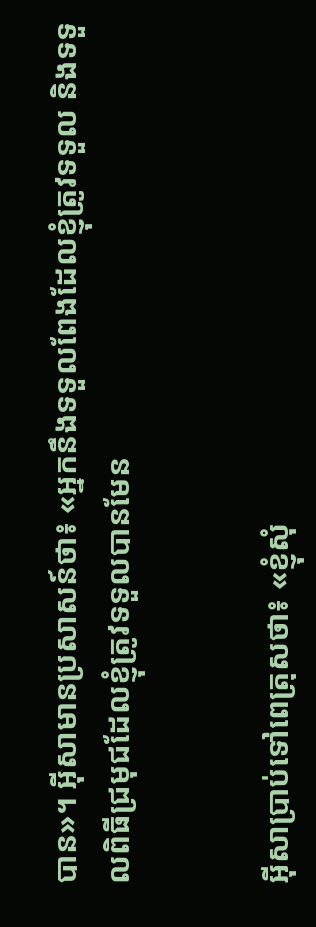បាន»។ អ៊ីសាមានប្រសាសន៍ថា៖ «អ្នកនឹងទទួលពែងដែលខ្ញុំត្រូវទទួល និងទទួលពិធីជ្រមុជដែលខ្ញុំត្រូវទទួលបានមែន


អ៊ីសាប្រាប់ទៅពេត្រុសថា៖ «ខ្ញុំសុំ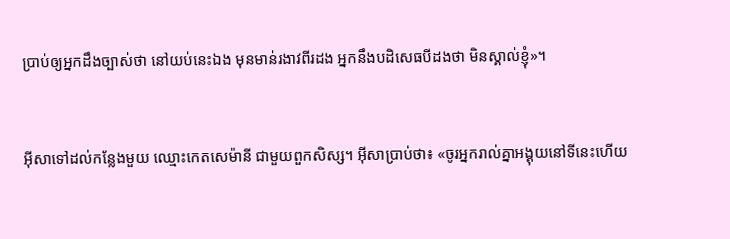ប្រាប់ឲ្យអ្នកដឹងច្បាស់ថា នៅយប់នេះឯង មុនមាន់រងាវពីរដង អ្នកនឹងបដិ‌សេធបីដងថា មិនស្គាល់ខ្ញុំ»។


អ៊ីសាទៅដល់កន្លែងមួយ ឈ្មោះកេតសេ‌ម៉ានី ជាមួយពួកសិស្ស។ អ៊ីសាប្រាប់ថា៖ «ចូរអ្នករាល់គ្នាអង្គុយនៅទីនេះហើយ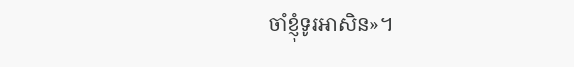ចាំខ្ញុំទូរអាសិន»។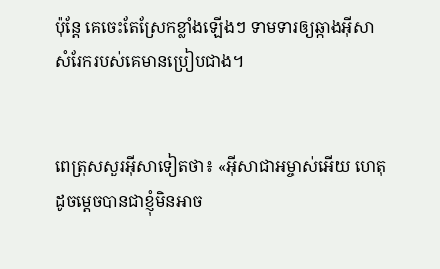ប៉ុន្តែ គេចេះតែស្រែកខ្លាំងឡើងៗ ទាមទារឲ្យឆ្កាងអ៊ីសា សំរែករបស់គេមានប្រៀបជាង។


ពេត្រុសសួរអ៊ីសាទៀតថា៖ «អ៊ីសា‌ជាអម្ចាស់អើយ ហេតុដូចម្ដេចបានជាខ្ញុំមិនអាច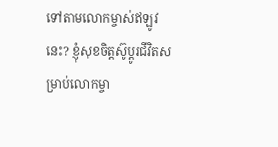ទៅតាមលោកម្ចាស់ឥឡូវនេះ? ខ្ញុំសុខចិត្ដស៊ូប្ដូរជីវិតសម្រាប់លោកម្ចា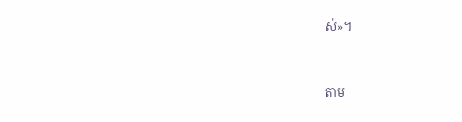ស់»។


តាម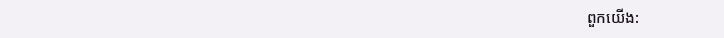ពួកយើង: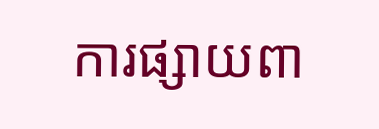ការផ្សាយពា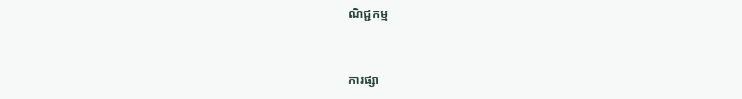ណិជ្ជកម្ម


ការផ្សា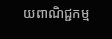យពាណិជ្ជកម្ម